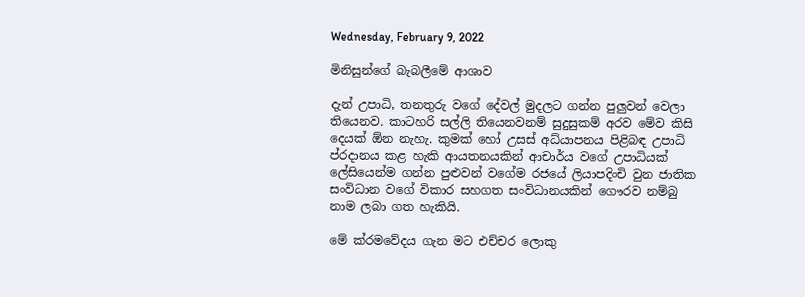Wednesday, February 9, 2022

මිනිසුන්ගේ බැබලීමේ ආශාව

දැන් උපාධි, තනතුරු වගේ දේවල් මුදලට ගන්න පුලුවන් වෙලා තියෙනව. කාටහරි සල්ලි තියෙනවනම් සුදුසුකම් අරව මේව කිසි දෙයක් ඕන නැහැ. කුමක් හෝ උසස් අධ්යාපනය පිළිබඳ උපාධි ප්රදානය කළ හැකි ආයතනයකින් ආචාර්ය වගේ උපාධියක් ලේසියෙන්ම ගන්න පුළුවන් වගේම රජයේ ලියාපදිංචි වුන ජාතික සංවිධාන වගේ විකාර සහගත සංවිධානයකින් ගෞරව නම්බු නාම ලබා ගත හැකියි.

මේ ක්රමවේදය ගැන මට එච්චර ලොකු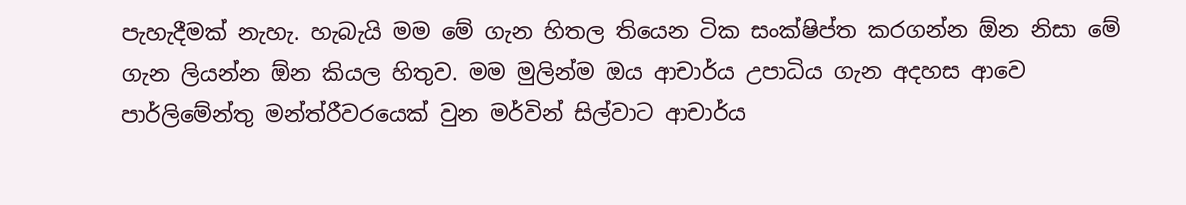පැහැදීමක් නැහැ. හැබැයි මම මේ ගැන හිතල තියෙන ටික සංක්ෂිප්ත කරගන්න ඕන නිසා මේ ගැන ලියන්න ඕන කියල හිතුව. මම මුලින්ම ඔය ආචාර්ය උපාධිය ගැන අදහස ආවෙ පාර්ලිමේන්තු මන්ත්රීවරයෙක් වුන මර්වින් සිල්වාට ආචාර්ය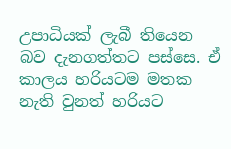උපාධියක් ලැබී තියෙන බව දැනගත්තට පස්සෙ. ඒ කාලය හරියටම මතක නැති වුනත් හරියට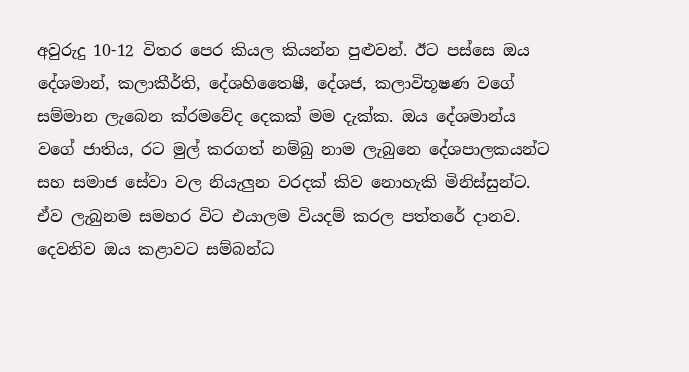අවුරුදු 10-12 විතර පෙර කියල කියන්න පුළුවන්. ඊට පස්සෙ ඔය දේශමාන්, කලාකීර්ති, දේශහිතෛෂී, දේශජ, කලාවිභූෂණ වගේ සම්මාන ලැබෙන ක්රමවේද දෙකක් මම දැක්ක. ඔය දේශමාන්ය වගේ ජාතිය, රට මුල් කරගත් නම්බු නාම ලැබුනෙ දේශපාලකයන්ට සහ සමාජ සේවා වල නියැලුන වරදක් කිව නොහැකි මිනිස්සුන්ට. ඒව ලැබුනම සමහර විට එයාලම වියදම් කරල පත්තරේ දානව. දෙවනිව ඔය කළාවට සම්බන්ධ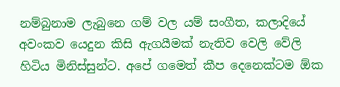නම්බුනාම ලැබුනෙ ගම් වල යම් සංගීත, කලාදියේ අවංකව යෙදුන කිසි ඇගයීමක් නැතිව වෙලි වේලි හිටිය මිනිස්සුන්ට. අපේ ගමෙත් කීප දෙනෙක්ටම ඕක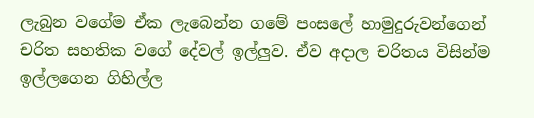ලැබුන වගේම ඒක ලැබෙන්න ගමේ පංසලේ හාමුදුරුවන්ගෙන් චරිත සහතික වගේ දේවල් ඉල්ලුව. ඒව අදාල චරිතය විසින්ම ඉල්ලගෙන ගිහිල්ල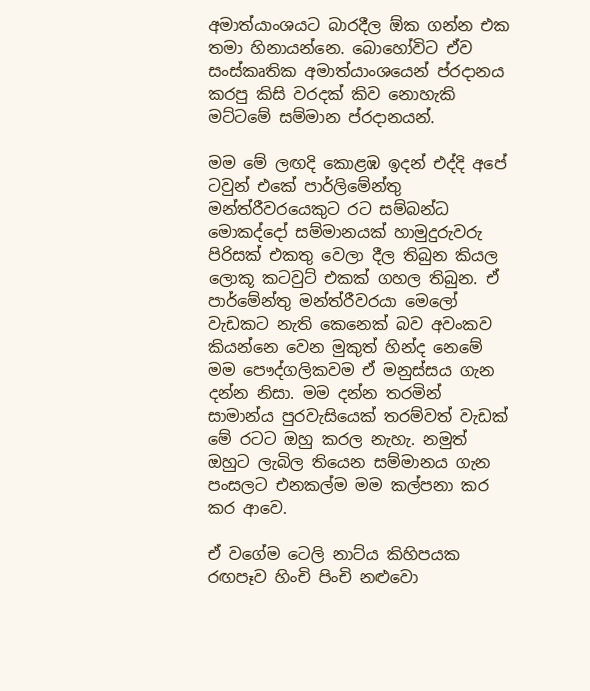අමාත්යාංශයට බාරදීල ඕක ගන්න එක තමා හිනායන්නෙ. බොහෝවිට ඒව සංස්කෘතික අමාත්යාංශයෙන් ප්රදානය කරපු කිසි වරදක් කිව නොහැකි මට්ටමේ සම්මාන ප්රදානයන්.

මම මේ ලඟදි කොළඹ ඉදන් එද්දි අපේ ටවුන් එකේ පාර්ලිමේන්තු මන්ත්රීවරයෙකුට රට සම්බන්ධ මොකද්දෝ සම්මානයක් හාමුදුරුවරු පිරිසක් එකතු වෙලා දීල තිබුන කියල ලොකූ කටවුට් එකක් ගහල තිබුන. ඒ පාර්මේන්තු මන්ත්රීවරයා මෙලෝ වැඩකට නැති කෙනෙක් බව අවංකව කියන්නෙ වෙන මුකුත් හින්ද නෙමේ මම පෞද්ගලිකවම ඒ මනුස්සය ගැන දන්න නිසා. මම දන්න තරමින් සාමාන්ය පුරවැසියෙක් තරම්වත් වැඩක් මේ රටට ඔහු කරල නැහැ. නමුත් ඔහුට ලැබිල තියෙන සම්මානය ගැන පංසලට එනකල්ම මම කල්පනා කර කර ආවෙ.

ඒ වගේම ටෙලි නාට්ය කිහිපයක රඟපෑව හිංචි පිංචි නළුවො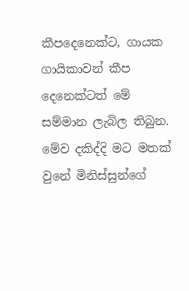කීපදෙනෙක්ට, ගායක ගායිකාවන් කීප දෙනෙක්ටත් මේ සම්මාන ලැබිල තිබුන. මේව දකිද්දි මට මතක් වුනේ මිනිස්සුන්ගේ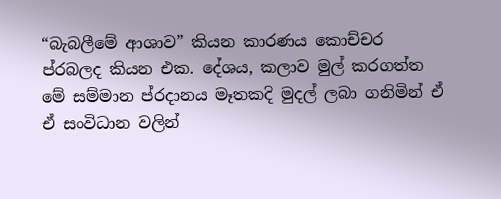“බැබලීමේ ආශාව” කියන කාරණය කොච්චර ප්රබලද කියන එක. දේශය, කලාව මුල් කරගත්ත මේ සම්මාන ප්රදානය මෑතකදි මුදල් ලබා ගනිමින් ඒ ඒ සංවිධාන වලින්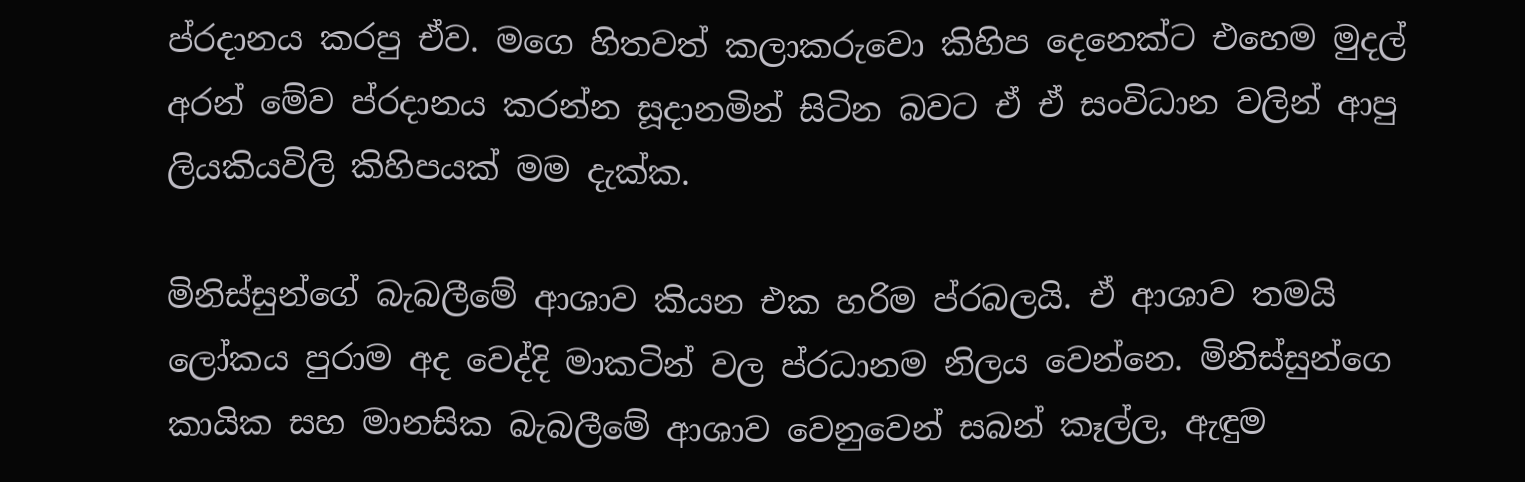ප්රදානය කරපු ඒව. මගෙ හිතවත් කලාකරුවො කිහිප දෙනෙක්ට එහෙම මුදල් අරන් මේව ප්රදානය කරන්න සූදානමින් සිටින බවට ඒ ඒ සංවිධාන වලින් ආපු ලියකියවිලි කිහිපයක් මම දැක්ක.

මිනිස්සුන්ගේ බැබලීමේ ආශාව කියන එක හරිම ප්රබලයි. ඒ ආශාව තමයි ලෝකය පුරාම අද වෙද්දි මාකටින් වල ප්රධානම නිලය වෙන්නෙ. මිනිස්සුන්ගෙ කායික සහ මානසික බැබලීමේ ආශාව වෙනුවෙන් සබන් කෑල්ල, ඇඳුම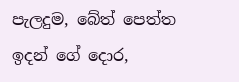පැලදුම, බේත් පෙත්ත ඉදන් ගේ දොර,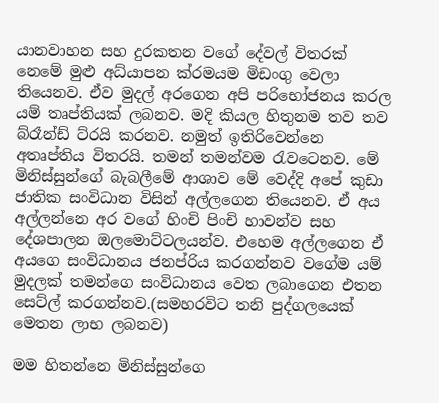යානවාහන සහ දුරකතන වගේ දේවල් විතරක් නෙමේ මුළු අධ්යාපන ක්රමයම මිඩංගු වෙලා තියෙනව. ඒව මුදල් අරගෙන අපි පරිභෝජනය කරල යම් තෘප්තියක් ලබනව. මදි කියල හිතුනම තව තව බ්රෑන්ඩ් ට්රයි කරනව. නමුත් ඉතිරිවෙන්නෙ අතෘප්තිය විතරයි. තමන් තමන්වම රැවටෙනව. මේ මිනිස්සුන්ගේ බැබලීමේ ආශාව මේ වෙද්දි අපේ කුඩා ජාතික සංවිධාන විසින් අල්ලගෙන තියෙනව. ඒ අය අල්ලන්නෙ අර වගේ හිංචි පිංචි හාවන්ව සහ දේශපාලන ඔලමොට්ටලයන්ව. එහෙම අල්ලගෙන ඒ අයගෙ සංවිධානය ජනප්රිය කරගන්නව වගේම යම් මුදලක් තමන්ගෙ සංවිධානය වෙත ලබාගෙන එතන සෙට්ල් කරගන්නව.(සමහරවිට තනි පුද්ගලයෙක් මෙතන ලාභ ලබනව)

මම හිතන්නෙ මිනිස්සුන්ගෙ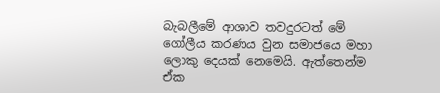බැබලීමේ ආශාව තවදුරටත් මේ ගෝලීය කරණය වුන සමාජයෙ මහා ලොකු දෙයක් නෙමෙයි. ඇත්තෙන්ම ඒක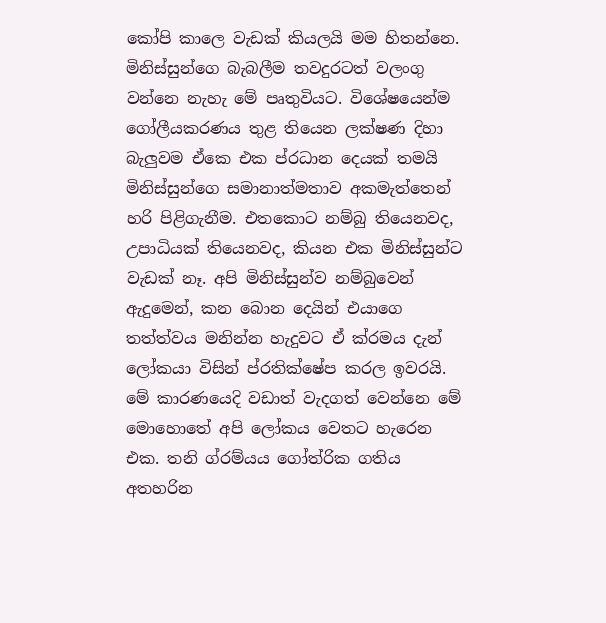කෝපි කාලෙ වැඩක් කියලයි මම හිතන්නෙ. මිනිස්සුන්ගෙ බැබලීම තවදුරටත් වලංගු වන්නෙ නැහැ මේ පෘතුවියට. විශේෂයෙන්ම ගෝලීයකරණය තුළ තියෙන ලක්ෂණ දිහා බැලුවම ඒකෙ එක ප්රධාන දෙයක් තමයි මිනිස්සුන්ගෙ සමානාත්මතාව අකමැත්තෙන් හරි පිළිගැනීම. එතකොට නම්බු තියෙනවද, උපාධියක් තියෙනවද, කියන එක මිනිස්සුන්ට වැඩක් නෑ. අපි මිනිස්සුන්ව නම්බුවෙන් ඇදුමෙන්, කන බොන දෙයින් එයාගෙ තත්ත්වය මනින්න හැදුවට ඒ ක්රමය දැන් ලෝකයා විසින් ප්රතික්ෂේප කරල ඉවරයි. මේ කාරණයෙදි වඩාත් වැදගත් වෙන්නෙ මේ මොහොතේ අපි ලෝකය වෙතට හැරෙන එක. තනි ග්රම්යය ගෝත්රික ගතිය අතහරින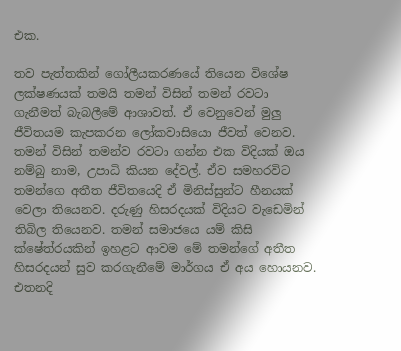එක.

තව පැත්තකින් ගෝලීයකරණයේ තියෙන විශේෂ ලක්ෂණයක් තමයි තමන් විසින් තමන් රවටා ගැනීමත් බැබලීමේ ආශාවත්. ඒ වෙනුවෙන් මුලු ජීවිතයම කැපකරන ලෝකවාසියො ජීවත් වෙනව. තමන් විසින් තමන්ව රවටා ගන්න එක විදියක් ඔය නම්බු නාම, උපාධි කියන දේවල්. ඒව සමහරවිට තමන්ගෙ අතීත ජීවිතයෙදි ඒ මිනිස්සුන්ට හීනයක් වෙලා තියෙනව. දරුණු හිසරදයක් විදියට වැඩෙමින් තිබිල තියෙනව. තමන් සමාජයෙ යම් කිසි ක්ෂේත්රයකින් ඉහළට ආවම මේ තමන්ගේ අතීත හිසරදයන් සුව කරගැනීමේ මාර්ගය ඒ අය හොයනව. එතනදි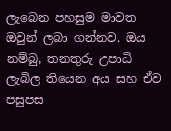ලැබෙන පහසුම මාවත ඔවුන් ලබා ගන්නව. ඔය නම්බු, තනතුරු උපාධි ලැබිල තියෙන අය සහ ඒව පසුපස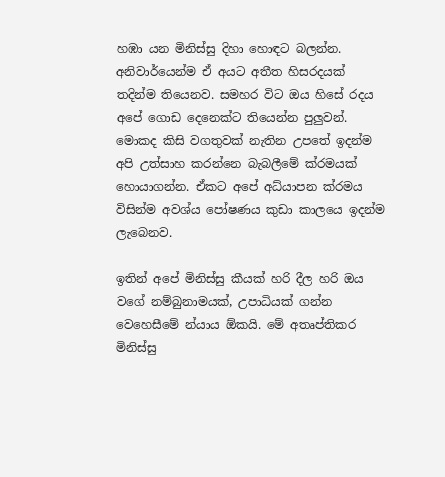හඹා යන මිනිස්සු දිහා හොඳට බලන්න. අනිවාර්යෙන්ම ඒ අයට අතීත හිසරදයක් තදින්ම තියෙනව. සමහර විට ඔය හිසේ රදය අපේ ගොඩ දෙනෙක්ට තියෙන්න පුලුවන්. මොකද කිසි වගතුවක් නැතින උපතේ ඉදන්ම අපි උත්සාහ කරන්නෙ බැබලීමේ ක්රමයක් හොයාගන්න. ඒකට අපේ අධ්යාපන ක්රමය විසින්ම අවශ්ය පෝෂණය කුඩා කාලයෙ ඉදන්ම ලැබෙනව.

ඉතින් අපේ මිනිස්සු කීයක් හරි දීල හරි ඔය වගේ නම්බුනාමයක්, උපාධියක් ගන්න වෙහෙසීමේ න්යාය ඕකයි. මේ අතෘප්තිකර මිනිස්සු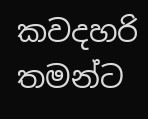කවදහරි තමන්ට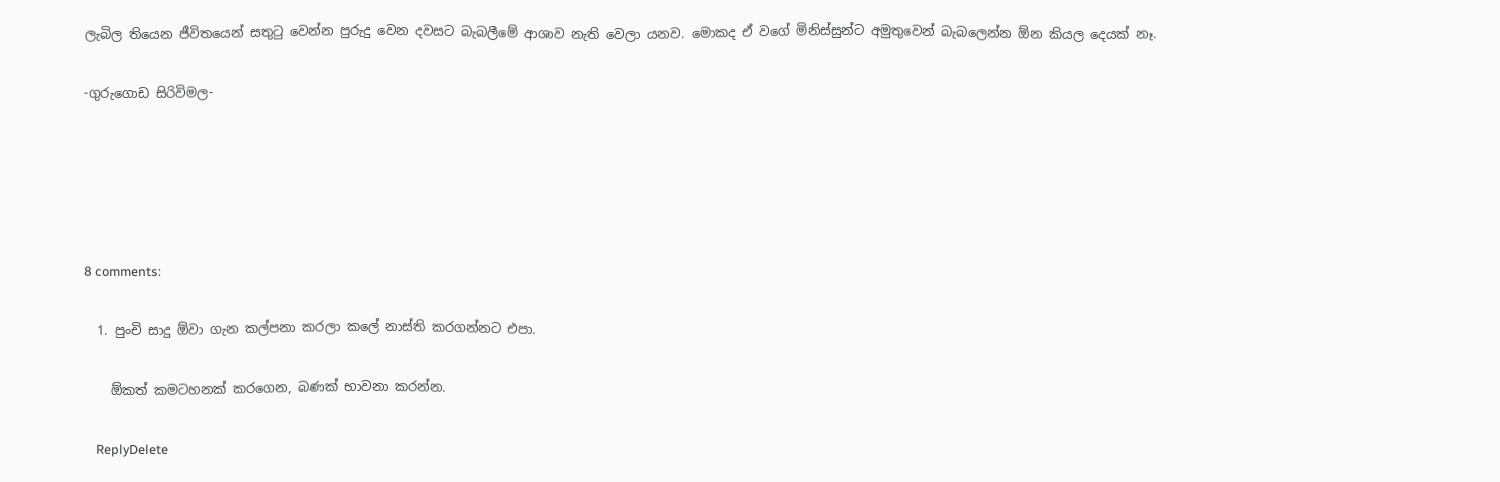ලැබිල තියෙන ජීවිතයෙන් සතුටු වෙන්න පුරුදු වෙන දවසට බැබලීමේ ආශාව නැති වෙලා යනව. මොකද ඒ වගේ මිනිස්සුන්ට අමුතුවෙන් බැබලෙන්න ඕන කියල දෙයක් නෑ.

-ගුරුගොඩ සිරිවිමල-





8 comments:

  1. පුංචි සාදු ඕවා ගැන කල්පනා කරලා කලේ නාස්ති කරගන්නට එපා.

    ඕකත් කමටහනක් කරගෙන, බණක් භාවනා කරන්න.

    ReplyDelete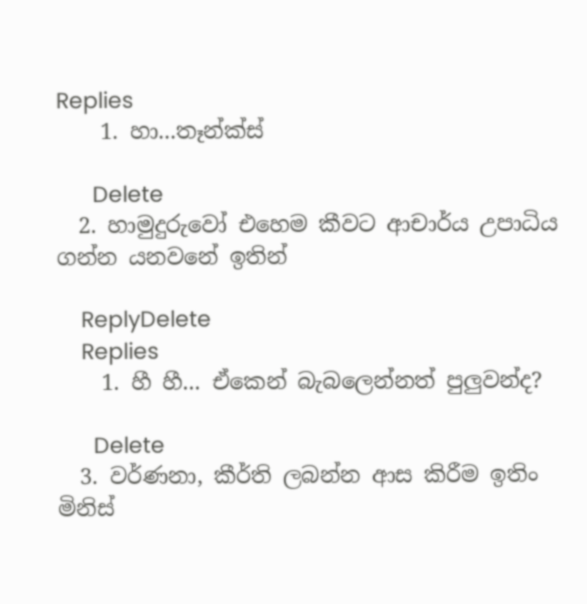Replies
    1. හා‍‍‍‍‍‍‍‍‍‍‍‍‍...තෑන්ක්ස්

      Delete
  2. හාමුදුරුවෝ එහෙම කීවට ආචාර්ය උපාධිය ගන්න යනවනේ ඉතින්

    ReplyDelete
    Replies
    1. හී හී... ඒකෙන් බැබලෙන්නත් පුලුවන්ද?

      Delete
  3. වර්ණනා, කීර්ති ලබන්න ආස කිරීම ඉතිං මිනිස්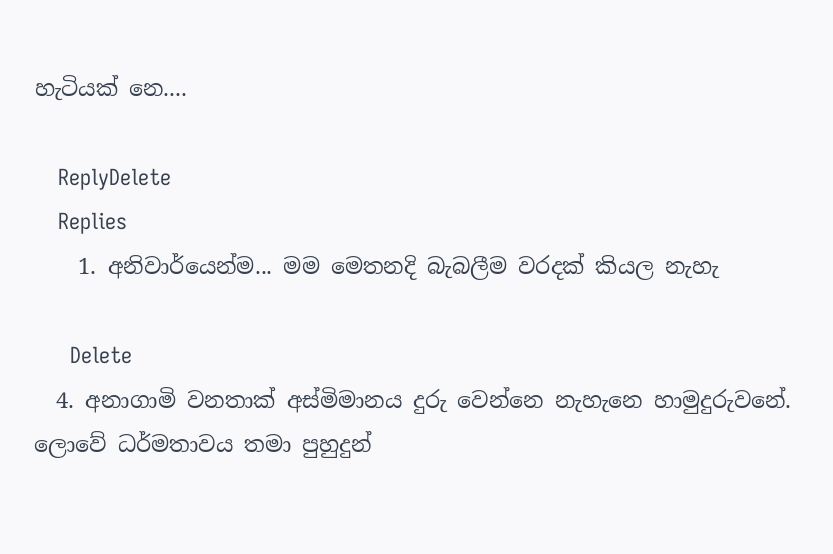හැටියක් නෙ....

    ReplyDelete
    Replies
    1. අනිවාර්යෙන්ම... මම මෙතනදි බැබලීම වරදක් කියල නැහැ

      Delete
  4. අනාගාමි වනතාක් අස්මිමානය දුරු වෙන්නෙ නැහැනෙ හාමුදුරුවනේ. ලොවේ ධර්මතාවය තමා පුහුදුන්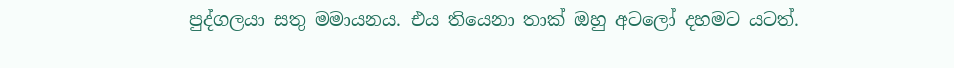පුද්ගලයා සතු මමායනය. එය තියෙනා තාක් ඔහු අටලෝ දහමට යටත්.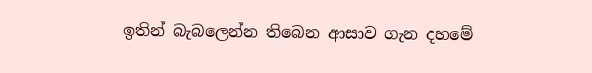ඉතින් බැබලෙන්න තිබෙන ආසාව ගැන දහමේ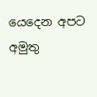යෙදෙන අපට අමුතු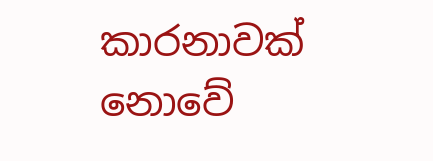කාරනාවක් නොවේ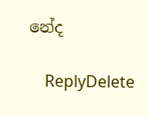නේද

    ReplyDelete